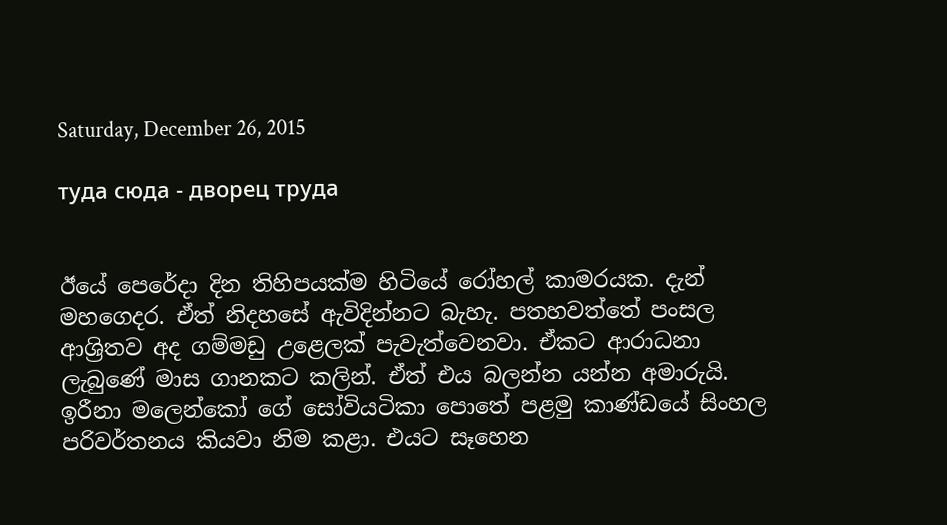Saturday, December 26, 2015

туда сюда - дворец труда


ඊයේ පෙරේදා දින තිහිපයක්ම හිටියේ රෝහල් කාමරයක. දැන් මහගෙදර. ඒත් නිදහසේ ඇවිදින්නට බැහැ. පතහවත්තේ පංසල ආශ්‍රිතව අද ගම්මඩු උළෙලක් පැවැත්වෙනවා. ඒකට ආරාධනා ලැබුණේ මාස ගානකට කලින්. ඒත් එය බලන්න යන්න අමාරුයි.
ඉරීනා මලෙන්කෝ ගේ සෝවියටිකා පොතේ පළමු කාණ්ඩයේ සිංහල පරිවර්තනය කියවා නිම කළා. එයට සෑහෙන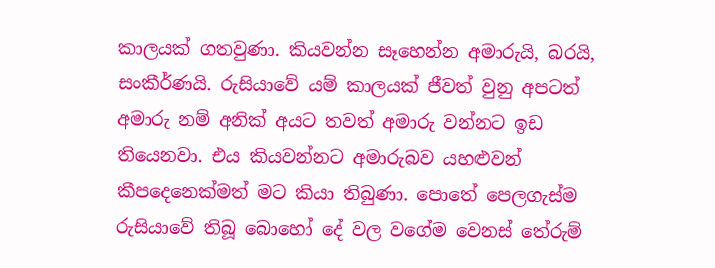කාලයක් ගතවුණා. කියවන්න සෑහෙන්න අමාරුයි, බරයි, සංකීර්ණයි. රුසියාවේ යම් කාලයක් ජීවත් වුනු අපටත් අමාරු නම් අනික් අයට තවත් අමාරු වන්නට ඉඩ තියෙනවා. එය කියවන්නට අමාරුබව යහළුවන් කීපදෙනෙක්මත් මට කියා තිබුණා. පොතේ පෙලගැස්ම රුසියාවේ තිබූ බොහෝ දේ වල වගේම වෙනස් තේරුම්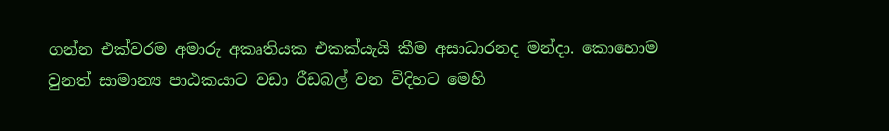ගන්න එක්වරම අමාරු අකෘතියක එකක්යැයි කීම අසාධාරනද මන්දා. කොහොම වුනත් සාමාන්‍ය පාඨකයාට ‍වඩා රීඩබල් වන විදිහට මෙහි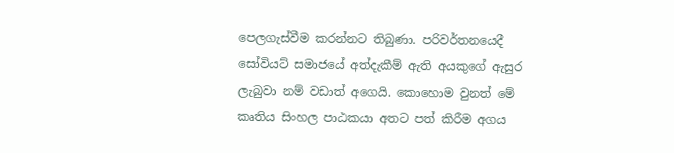පෙලගැස්වීම කරන්නට තිබුණා. පරිවර්තනයෙදී සෝවියට් සමාජයේ අත්දැකීම් ඇති අයකුගේ ඇසුර ලැබුවා නම් වඩාත් අගෙයි. කොහොම වුනත් මේ කෘතිය සිංහල පාඨකයා අතට පත් කිරීම අගය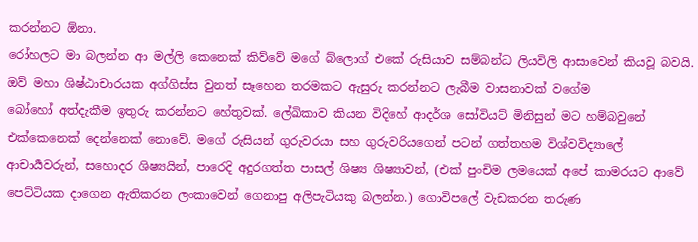කරන්නට ඕනා.
රෝහලට මා බලන්න ආ මල්ලි කෙනෙක් කිව්වේ මගේ බ්ලොග් එකේ රුසියාව සම්බන්ධ ලියවිලි ආසාවෙන් කියවූ බවයි. ඔව් මහා ශිෂ්ඨාචාරයක අග්ගිස්ස වුනත් සෑහෙන තරමකට ඇසුරු කරන්නට ලැබීම වාසනාවක් වගේම බෝහෝ ‍අත්දැකීම ඉතුරු කරන්නට හේතුවක්. ලේඛිකාව කියන විදිහේ ආදර්ශ සෝවියට් මිනිසුන් මට හම්බවුනේ එක්කෙනෙක් දෙන්නෙක් නොවේ. මගේ රුසියන් ගුරුවරයා සහ ගුරුවරියගෙන් පටන් ගත්තහම විශ්වවිද්‍යාලේ ආචාර්‍යවරුන්, සහොදර ශිෂ්‍යයින්, පාරෙදි අදුරගත්ත පාසල් ශිෂ්‍ය ශිෂ්‍යාවන්, (එක් පුංචිම ලමයෙක් අපේ කාමරයට ආවේ පෙට්ටියක දාගෙන ඇතිකරන ලංකාවෙන් ගෙනාපු අලිපැටියකු බලන්න.) ගොවිපලේ වැඩකරන තරුණ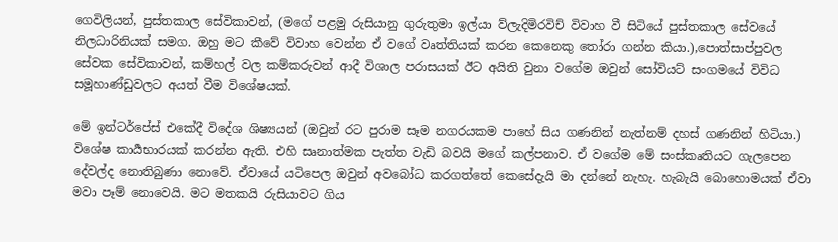ගෙවිලියන්, පුස්තකාල සේවිකාවන්, (මගේ පළමු රුසියානු ගුරුතුමා ඉල්යා ව්ලැදිමිරවිච් විවාහ වී සිටියේ පුස්තකාල සේවයේ නිලධාරිනියක් සමග. ඔහු මට කීවේ විවාහ වෙන්න ඒ වගේ වෘත්තියක් කරන කෙනෙකු තෝරා ගන්න කියා.),පොත්සාප්පුවල සේවක සේවිකාවන්, කම්හල් වල කම්කරුවන් ආදී විශාල පරාසයක් ඊට අයිති වුනා වගේම ඔවුන් සෝවියට් සංගමයේ විවිධ සමූහාණ්ඩුවලට අයත් වීම විශේෂයක්.

මේ ඉන්ටර්පේස් එකේදී විදේශ ශිෂ්‍යයන් (ඔවුන් රට පුරාම සෑම නගරයකම පාහේ සිය ගණනින් නැත්නම් දහස් ගණනින් හිටියා.) විශේෂ කාර්‍යභාරයක් කරන්න ඇති. එහි සෘනාත්මක පැත්ත වැඩි බවයි මගේ කල්පනාව. ඒ වගේම මේ සංස්කෘතියට ගැලපෙන දේවල්ද නොතිබුණා නොවේ. ඒවායේ යටිපෙල ඔවුන් අවබෝධ කරගත්තේ කෙසේදැයි මා දන්නේ නැහැ. හැබැයි බොහොමයක් ඒවා මවා පෑම් නොවෙයි. මට මතකයි රුසියාවට ගිය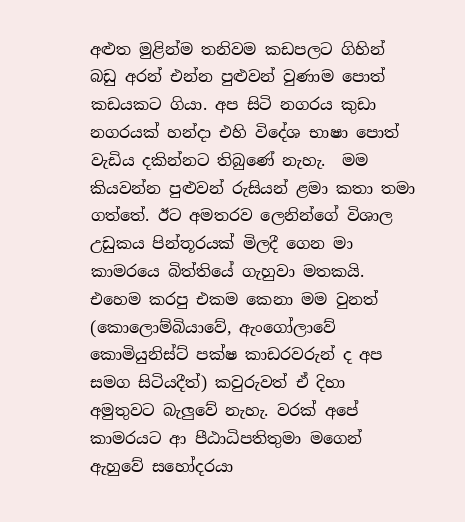අළුත මුළින්ම තනිවම කඩපලට ගිහින් බඩු අරන් එන්න පුළුවන් වුණාම පොත් කඩයකට ගියා. අප සිටි නගරය කුඩා නගරයක් හන්දා එහි විදේශ භාෂා පොත් වැඩිය දකින්නට තිබුණේ නැහැ.  මම කියවන්න පුළුවන් රුසියන් ළමා කතා තමා ගත්තේ. ඊට අමතරව ලෙනින්ගේ විශාල උඩුකය පින්තූරයක් මිලදී ගෙන මා කාමරයෙ බිත්තියේ ගැහුවා මතකයි. එහෙම කරපු එකම කෙනා මම වුනත් (කොලොම්බියාවේ, ඇංගෝලාවේ කොමියුනිස්ට් පක්ෂ කාඩරවරුන් ද අප සමග සිටියදීත්) කවුරුවත් ඒ දිහා අමුතුවට බැලුවේ නැහැ. වරක් අපේ කාමරයට ආ පීඨාධිපතිතුමා මගෙන් ඇහුවේ සහෝදරයා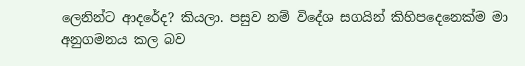ලෙනින්ට ආදරේද? කියලා. පසුව නම් විදේශ සගයින් කිහිපදෙනෙක්ම මා අනුගමනය කල බව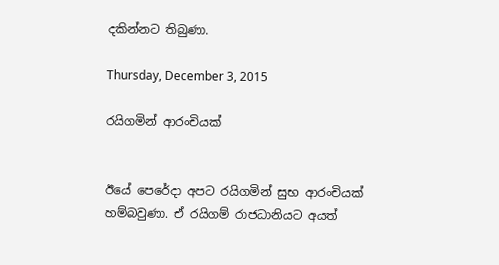දකින්නට තිබුණා.

Thursday, December 3, 2015

රයිගමින් ආරංචියක්


ඊයේ පෙරේදා අපට රයිගමින් සුභ ආරංචියක් හම්බවුණා. ඒ රයිගම් රාජධානියට අයත්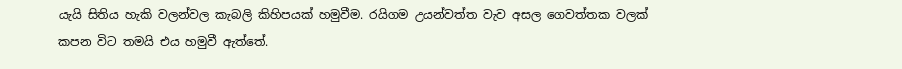යැයි සිතිය හැකි වලන්වල කැබලි කිහිපයක් හමුවීම. රයිගම උයන්වත්ත වැව අසල ගෙවත්තක වලක් කපන විට තමයි එය හමුවී ඇත්තේ.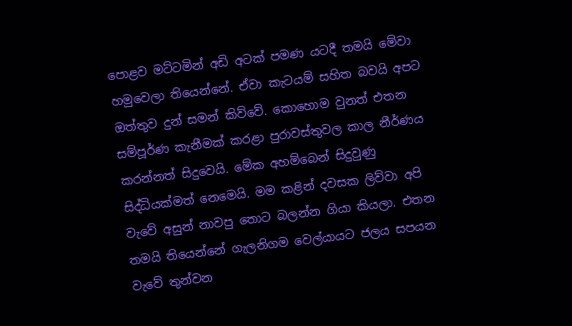පොළව මට්ටමින් අඩි අටක් පමණ යටදී තමයි මේවා හමුවෙලා තියෙන්නේ. ඒවා කැටයම් සහිත බවයි අපට ඔත්තුව දුන් සමන් කිව්වේ. කොහොම වුනත් එතන සම්පූර්ණ කැනීමක් කරළා පුරාවස්තුවල කාල නීර්ණය කරන්නත් සිදුවෙයි. මේක අහම්බෙන් සිදුවුණු සිද්ධියක්මත් නෙමෙයි. මම කළින් දවසක ලිව්වා අපි වැවේ අසුන් නාවපු තොට බලන්න ගියා කියලා. එතන තමයි තියෙන්නේ ගැලනිගම වෙල්යායට ජලය සපයන වැවේ තුන්වන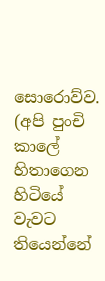සොරොව්ව. (අපි පුංචි කාලේ හිතාගෙන හිටියේ වැවට තියෙන්නේ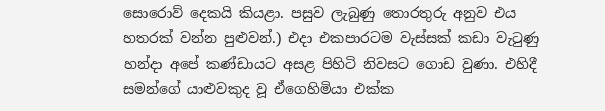සොරොව් දෙකයි කියළා. පසුව ලැබුණු තොරතුරු අනුව එය හතරක් වන්න පුළුවන්.) එදා එකපාරටම වැස්සක් කඩා වැටුණු හන්දා අපේ කණ්ඩායට අසළ පිහිටි නිවසට ගොඩ වුණා. එහිදී සමන්ගේ යාළුවකුද වූ ඒගෙහිමියා එක්ක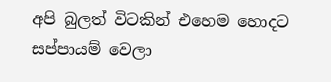අපි බුලත් විටකින් එහෙම හොදට සප්පායම් වෙලා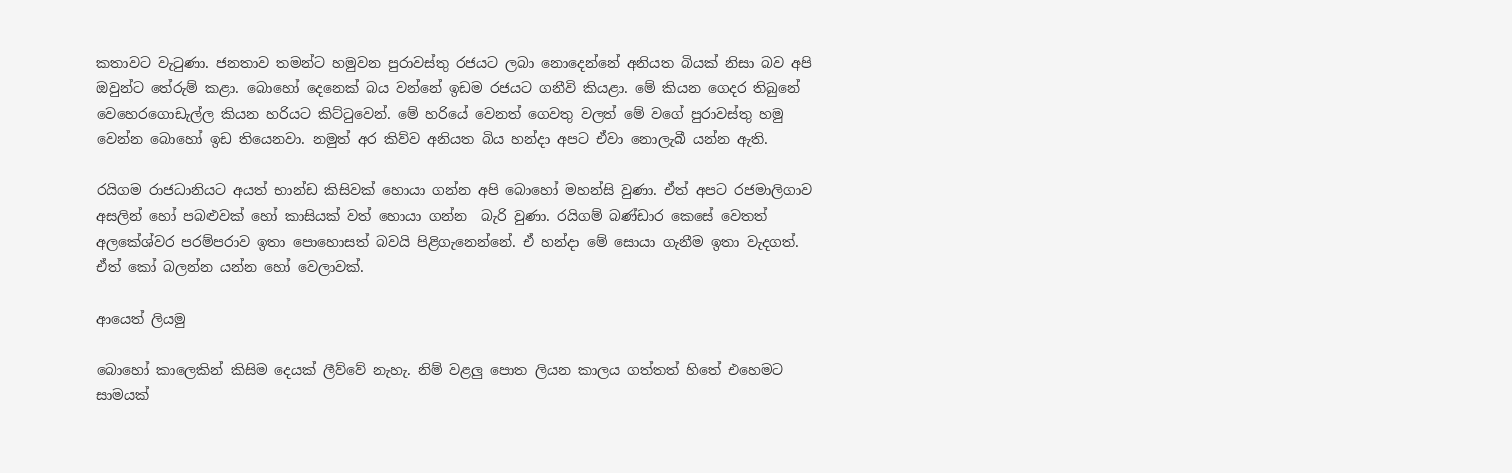කතාවට වැටුණා. ජනතාව තමන්ට හමුවන පුරාවස්තු රජයට ලබා නොදෙන්නේ අනියත බියක් නිසා බව අපි ඔවුන්ට තේරුම් කළා. බොහෝ දෙනෙක් බය වන්නේ ඉඩම රජයට ගනීවි කියළා. මේ කියන ගෙදර තිබුනේ වෙහෙරගොඩැල්ල කියන හරියට කිට්ටුවෙන්. මේ හරියේ වෙනත් ගෙවතු වලත් මේ වගේ පුරාවස්තු හමු වෙන්න බොහෝ ඉඩ තියෙනවා. නමුත් අර කිව්ව අනියත බිය හන්දා අපට ඒවා නොලැබී යන්න ඇති.

රයිගම රාජධානියට අයත් භාන්ඩ කිසිවක් හොයා ගන්න අපි බොහෝ මහන්සි වුණා. ඒත් අපට රජමාලිගාව අසලින් හෝ පබළුවක් හෝ කාසියක් වත් හොයා ගන්න  බැරි වුණා. රයිගම් බණ්ඩාර කෙසේ වෙතත් අලකේශ්වර පරම්පරාව ඉතා පොහොසත් බවයි පිළිගැනෙන්නේ. ඒ හන්දා මේ සොයා ගැනීම ඉතා වැදගත්. ඒත් කෝ බලන්න යන්න හෝ වෙලාවක්.

ආයෙත් ලියමු

බොහෝ කාලෙකින් කිසිම දෙයක් ලීව්වේ නැහැ. නිම් වළලු පොත ලියන කාලය ගත්තත් හිතේ එහෙමට සාමයක්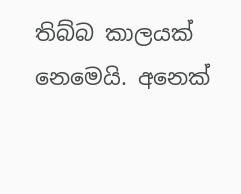තිබ්බ කාලයක් නෙමෙයි. අනෙක්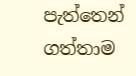පැත්තෙන් ගත්තාම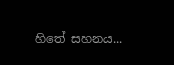හිතේ සහනය...